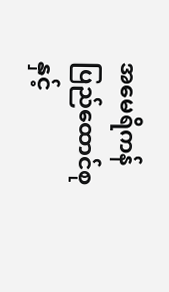အမေရိကန် ပြည်ထောင်စုနှင့်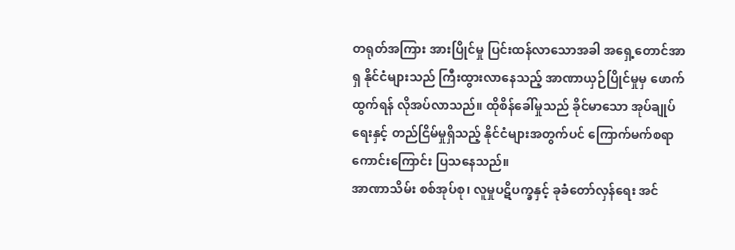တရုတ်အကြား အားပြိုင်မှု ပြင်းထန်လာသောအခါ အရှေ့တောင်အာရှ နိုင်ငံများသည် ကြီးထွားလာနေသည့် အာဏာယှဉ်ပြိုင်မှုမှ ဖောက်ထွက်ရန် လိုအပ်လာသည်။ ထိုစိန်ခေါ်မှုသည် ခိုင်မာသော အုပ်ချုပ်ရေးနှင့် တည်ငြိမ်မှုရှိသည့် နိုင်ငံများအတွက်ပင် ကြောက်မက်စရာကောင်းကြောင်း ပြသနေသည်။
အာဏာသိမ်း စစ်အုပ်စု၊ လူမှုပဋိပက္ခနှင့် ခုခံတော်လှန်ရေး အင်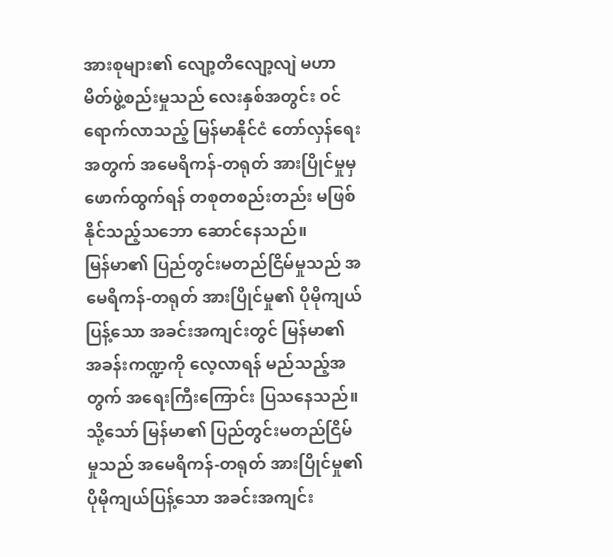အားစုများ၏ လျော့တိလျော့လျဲ မဟာမိတ်ဖွဲ့စည်းမှုသည် လေးနှစ်အတွင်း ဝင်ရောက်လာသည့် မြန်မာနိုင်ငံ တော်လှန်ရေးအတွက် အမေရိကန်-တရုတ် အားပြိုင်မှုမှ ဖောက်ထွက်ရန် တစုတစည်းတည်း မဖြစ်နိုင်သည့်သဘော ဆောင်နေသည်။
မြန်မာ၏ ပြည်တွင်းမတည်ငြိမ်မှုသည် အမေရိကန်-တရုတ် အားပြိုင်မှု၏ ပိုမိုကျယ်ပြန့်သော အခင်းအကျင်းတွင် မြန်မာ၏ အခန်းကဏ္ဍကို လေ့လာရန် မည်သည့်အတွက် အရေးကြီးကြောင်း ပြသနေသည်။
သို့သော် မြန်မာ၏ ပြည်တွင်းမတည်ငြိမ်မှုသည် အမေရိကန်-တရုတ် အားပြိုင်မှု၏ ပိုမိုကျယ်ပြန့်သော အခင်းအကျင်း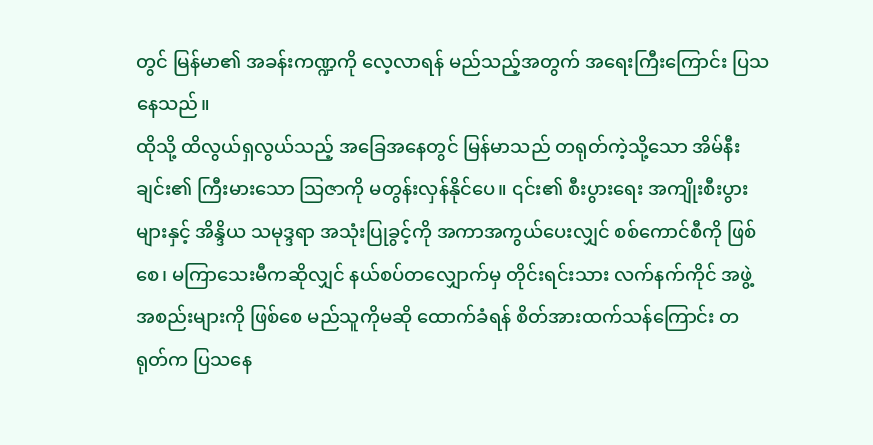တွင် မြန်မာ၏ အခန်းကဏ္ဍကို လေ့လာရန် မည်သည့်အတွက် အရေးကြီးကြောင်း ပြသနေသည်။
ထိုသို့ ထိလွယ်ရှလွယ်သည့် အခြေအနေတွင် မြန်မာသည် တရုတ်ကဲ့သို့သော အိမ်နီးချင်း၏ ကြီးမားသော သြဇာကို မတွန်းလှန်နိုင်ပေ။ ၎င်း၏ စီးပွားရေး အကျိုးစီးပွားများနှင့် အိန္ဒိယ သမုဒ္ဒရာ အသုံးပြုခွင့်ကို အကာအကွယ်ပေးလျှင် စစ်ကောင်စီကို ဖြစ်စေ၊ မကြာသေးမီကဆိုလျှင် နယ်စပ်တလျှောက်မှ တိုင်းရင်းသား လက်နက်ကိုင် အဖွဲ့အစည်းများကို ဖြစ်စေ မည်သူကိုမဆို ထောက်ခံရန် စိတ်အားထက်သန်ကြောင်း တရုတ်က ပြသနေ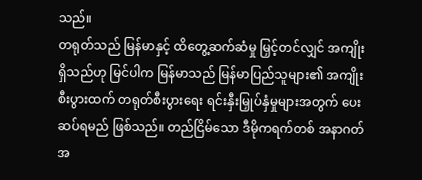သည်။
တရုတ်သည် မြန်မာနှင့် ထိတွေ့ဆက်ဆံမှု မြှင့်တင်လျှင် အကျိုးရှိသည်ဟု မြင်ပါက မြန်မာသည် မြန်မာပြည်သူများ၏ အကျိုးစီးပွားထက် တရုတ်စီးပွားရေး ရင်းနှီးမြှုပ်နှံမှုများအတွက် ပေးဆပ်ရမည် ဖြစ်သည်။ တည်ငြိမ်သော ဒီမိုကရက်တစ် အနာဂတ် အ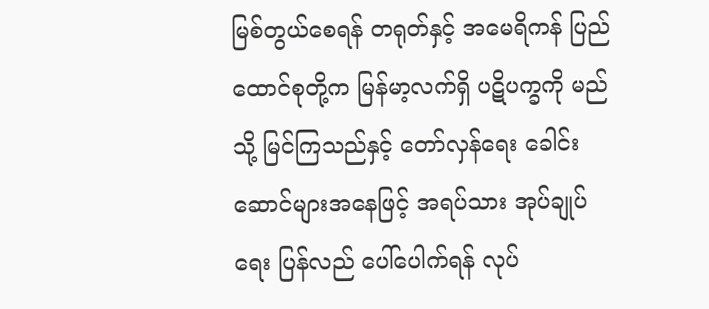မြစ်တွယ်စေရန် တရုတ်နှင့် အမေရိကန် ပြည်ထောင်စုတို့က မြန်မာ့လက်ရှိ ပဋိပက္ခကို မည်သို့ မြင်ကြသည်နှင့် တော်လှန်ရေး ခေါင်းဆောင်များအနေဖြင့် အရပ်သား အုပ်ချုပ်ရေး ပြန်လည် ပေါ်ပေါက်ရန် လုပ်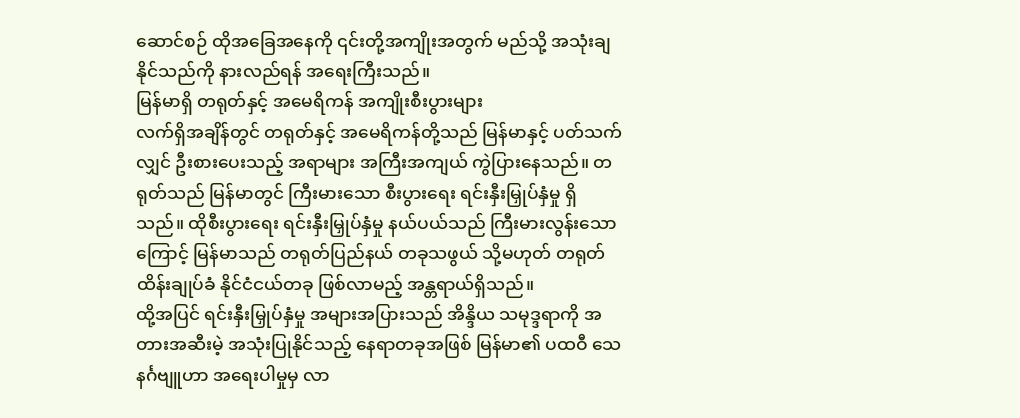ဆောင်စဉ် ထိုအခြေအနေကို ၎င်းတို့အကျိုးအတွက် မည်သို့ အသုံးချနိုင်သည်ကို နားလည်ရန် အရေးကြီးသည်။
မြန်မာရှိ တရုတ်နှင့် အမေရိကန် အကျိုးစီးပွားများ
လက်ရှိအချိန်တွင် တရုတ်နှင့် အမေရိကန်တို့သည် မြန်မာနှင့် ပတ်သက်လျှင် ဦးစားပေးသည့် အရာများ အကြီးအကျယ် ကွဲပြားနေသည်။ တရုတ်သည် မြန်မာတွင် ကြီးမားသော စီးပွားရေး ရင်းနှီးမြှုပ်နှံမှု ရှိသည်။ ထိုစီးပွားရေး ရင်းနှီးမြှုပ်နှံမှု နယ်ပယ်သည် ကြီးမားလွန်းသောကြောင့် မြန်မာသည် တရုတ်ပြည်နယ် တခုသဖွယ် သို့မဟုတ် တရုတ် ထိန်းချုပ်ခံ နိုင်ငံငယ်တခု ဖြစ်လာမည့် အန္တရာယ်ရှိသည်။
ထို့အပြင် ရင်းနှီးမြှုပ်နှံမှု အများအပြားသည် အိန္ဒိယ သမုဒ္ဒရာကို အတားအဆီးမဲ့ အသုံးပြုနိုင်သည့် နေရာတခုအဖြစ် မြန်မာ၏ ပထဝီ သေနင်္ဂဗျူဟာ အရေးပါမှုမှ လာ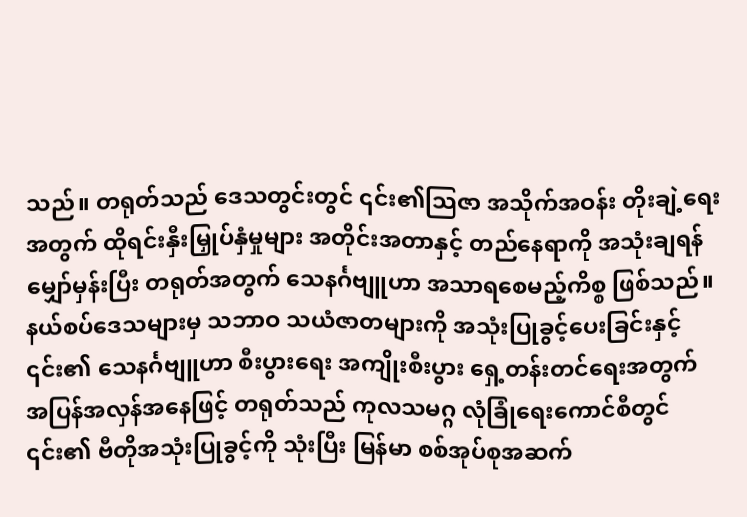သည်။ တရုတ်သည် ဒေသတွင်းတွင် ၎င်း၏သြဇာ အသိုက်အဝန်း တိုးချဲ့ရေးအတွက် ထိုရင်းနှီးမြှုပ်နှံမှုများ အတိုင်းအတာနှင့် တည်နေရာကို အသုံးချရန် မျှော်မှန်းပြီး တရုတ်အတွက် သေနင်္ဂဗျူဟာ အသာရစေမည့်ကိစ္စ ဖြစ်သည်။
နယ်စပ်ဒေသများမှ သဘာဝ သယံဇာတများကို အသုံးပြုခွင့်ပေးခြင်းနှင့် ၎င်း၏ သေနင်္ဂဗျူဟာ စီးပွားရေး အကျိုးစီးပွား ရှေ့တန်းတင်ရေးအတွက် အပြန်အလှန်အနေဖြင့် တရုတ်သည် ကုလသမဂ္ဂ လုံခြုံရေးကောင်စီတွင် ၎င်း၏ ဗီတိုအသုံးပြုခွင့်ကို သုံးပြီး မြန်မာ စစ်အုပ်စုအဆက်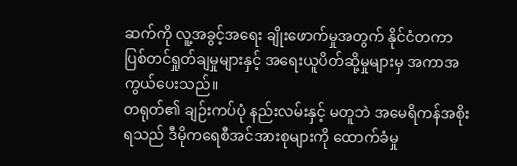ဆက်ကို လူ့အခွင့်အရေး ချိုးဖောက်မှုအတွက် နိုင်ငံတကာ ပြစ်တင်ရှုတ်ချမှုများနှင့် အရေးယူပိတ်ဆို့မှုများမှ အကာအကွယ်ပေးသည်။
တရုတ်၏ ချဉ်းကပ်ပုံ နည်းလမ်းနှင့် မတူဘဲ အမေရိကန်အစိုးရသည် ဒီမိုကရေစီအင်အားစုများကို ထောက်ခံမှု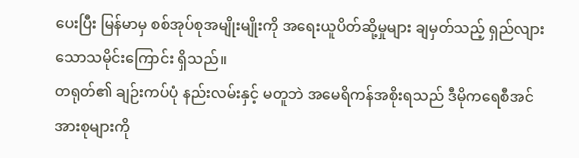ပေးပြီး မြန်မာမှ စစ်အုပ်စုအမျိုးမျိုးကို အရေးယူပိတ်ဆို့မှုများ ချမှတ်သည့် ရှည်လျားသောသမိုင်းကြောင်း ရှိသည်။
တရုတ်၏ ချဉ်းကပ်ပုံ နည်းလမ်းနှင့် မတူဘဲ အမေရိကန်အစိုးရသည် ဒီမိုကရေစီအင်အားစုများကို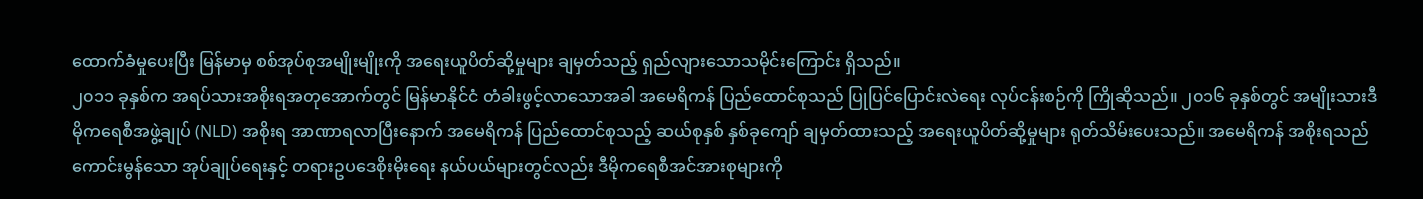ထောက်ခံမှုပေးပြီး မြန်မာမှ စစ်အုပ်စုအမျိုးမျိုးကို အရေးယူပိတ်ဆို့မှုများ ချမှတ်သည့် ရှည်လျားသောသမိုင်းကြောင်း ရှိသည်။
၂၀၁၁ ခုနှစ်က အရပ်သားအစိုးရအတုအောက်တွင် မြန်မာနိုင်ငံ တံခါးဖွင့်လာသောအခါ အမေရိကန် ပြည်ထောင်စုသည် ပြုပြင်ပြောင်းလဲရေး လုပ်ငန်းစဉ်ကို ကြိုဆိုသည်။ ၂၀၁၆ ခုနှစ်တွင် အမျိုးသားဒီမိုကရေစီအဖွဲ့ချုပ် (NLD) အစိုးရ အာဏာရလာပြီးနောက် အမေရိကန် ပြည်ထောင်စုသည့် ဆယ်စုနှစ် နှစ်ခုကျော် ချမှတ်ထားသည့် အရေးယူပိတ်ဆို့မှုများ ရုတ်သိမ်းပေးသည်။ အမေရိကန် အစိုးရသည် ကောင်းမွန်သော အုပ်ချုပ်ရေးနှင့် တရားဥပဒေစိုးမိုးရေး နယ်ပယ်များတွင်လည်း ဒီမိုကရေစီအင်အားစုများကို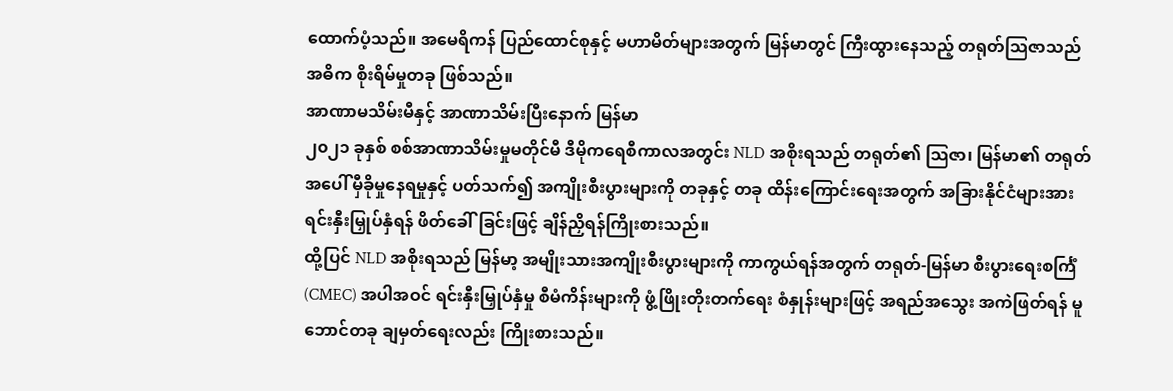ထောက်ပံ့သည်။ အမေရိကန် ပြည်ထောင်စုနှင့် မဟာမိတ်များအတွက် မြန်မာတွင် ကြီးထွားနေသည့် တရုတ်သြဇာသည် အဓိက စိုးရိမ်မှုတခု ဖြစ်သည်။
အာဏာမသိမ်းမီနှင့် အာဏာသိမ်းပြီးနောက် မြန်မာ
၂၀၂၁ ခုနှစ် စစ်အာဏာသိမ်းမှုမတိုင်မီ ဒီမိုကရေစီကာလအတွင်း NLD အစိုးရသည် တရုတ်၏ သြဇာ၊ မြန်မာ၏ တရုတ်အပေါ် မှီခိုမှုနေရမှုနှင့် ပတ်သက်၍ အကျိုးစီးပွားများကို တခုနှင့် တခု ထိန်းကြောင်းရေးအတွက် အခြားနိုင်ငံများအား ရင်းနှီးမြှုပ်နှံရန် ဖိတ်ခေါ်ခြင်းဖြင့် ချိန်ညှိရန်ကြိုးစားသည်။
ထို့ပြင် NLD အစိုးရသည် မြန်မာ့ အမျိုးသားအကျိုးစီးပွားများကို ကာကွယ်ရန်အတွက် တရုတ်-မြန်မာ စီးပွားရေးစင်္ကြံ (CMEC) အပါအဝင် ရင်းနှီးမြှုပ်နှံမှု စီမံကိန်းများကို ဖွံ့ဖြိုးတိုးတက်ရေး စံနှုန်းများဖြင့် အရည်အသွေး အကဲဖြတ်ရန် မူဘောင်တခု ချမှတ်ရေးလည်း ကြိုးစားသည်။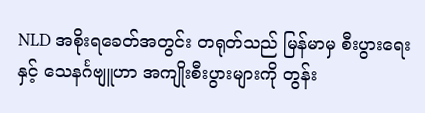NLD အစိုးရခေတ်အတွင်း တရုတ်သည် မြန်မာမှ စီးပွားရေးနှင့် သေနင်္ဂဗျူဟာ အကျိုးစီးပွားများကို တွန်း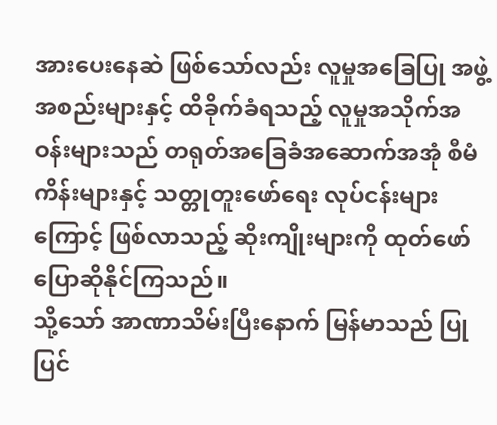အားပေးနေဆဲ ဖြစ်သော်လည်း လူမှုအခြေပြု အဖွဲ့အစည်းများနှင့် ထိခိုက်ခံရသည့် လူမှုအသိုက်အဝန်းများသည် တရုတ်အခြေခံအဆောက်အအုံ စီမံကိန်းများနှင့် သတ္တုတူးဖော်ရေး လုပ်ငန်းများကြောင့် ဖြစ်လာသည့် ဆိုးကျိုးများကို ထုတ်ဖော်ပြောဆိုနိုင်ကြသည်။
သို့သော် အာဏာသိမ်းပြီးနောက် မြန်မာသည် ပြုပြင်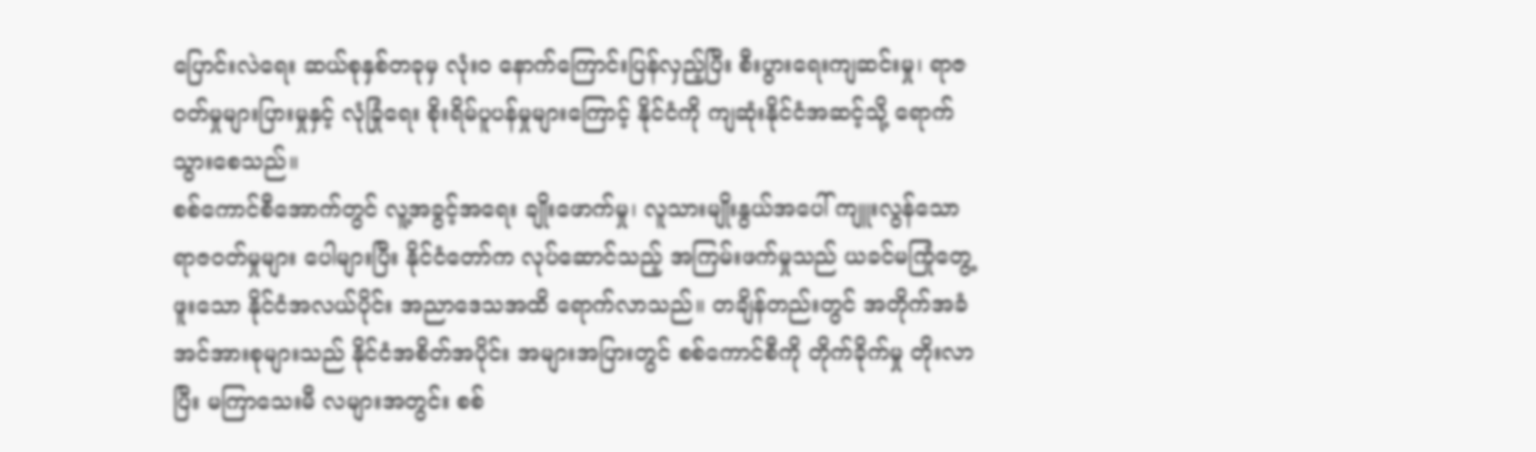ပြောင်းလဲရေး ဆယ်စုနှစ်တခုမှ လုံးဝ နောက်ကြောင်းပြန်လှည့်ပြီး စီးပွားရေးကျဆင်းမှု၊ ရာဇဝတ်မှုများပြားမှုနှင့် လုံခြုံရေး စိုးရိမ်ပူပန်မှုများကြောင့် နိုင်ငံကို ကျဆုံးနိုင်ငံအဆင့်သို့ ရောက်သွားစေသည်။
စစ်ကောင်စီအောက်တွင် လူ့အခွင့်အရေး ချိုးဖောက်မှု၊ လူသားမျိုးနွယ်အပေါ် ကျူးလွန်သော ရာဇဝတ်မှုများ ပေါများပြီး နိုင်ငံတော်က လုပ်ဆောင်သည့် အကြမ်းဖက်မှုသည် ယခင်မကြုံတွေ့ဖူးသော နိုင်ငံအလယ်ပိုင်း အညာဒေသအထိ ရောက်လာသည်။ တချိန်တည်းတွင် အတိုက်အခံ အင်အားစုများသည် နိုင်ငံအစိတ်အပိုင်း အများအပြားတွင် စစ်ကောင်စီကို တိုက်ခိုက်မှု တိုးလာပြီး မကြာသေးမီ လများအတွင်း စစ်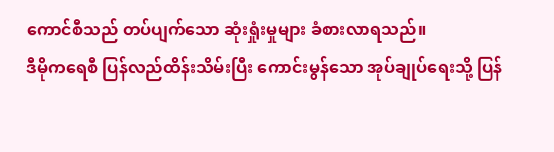ကောင်စီသည် တပ်ပျက်သော ဆုံးရှုံးမှုများ ခံစားလာရသည်။
ဒီမိုကရေစီ ပြန်လည်ထိန်းသိမ်းပြီး ကောင်းမွန်သော အုပ်ချုပ်ရေးသို့ ပြန်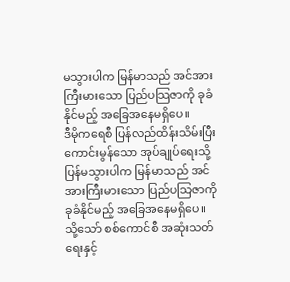မသွားပါက မြန်မာသည် အင်အားကြီးမားသော ပြည်ပသြဇာကို ခုခံနိုင်မည့် အခြေအနေမရှိပေ။
ဒီမိုကရေစီ ပြန်လည်ထိန်းသိမ်းပြီး ကောင်းမွန်သော အုပ်ချုပ်ရေးသို့ ပြန်မသွားပါက မြန်မာသည် အင်အားကြီးမားသော ပြည်ပသြဇာကို ခုခံနိုင်မည့် အခြေအနေမရှိပေ။ သို့သော် စစ်ကောင်စီ အဆုံးသတ်ရေးနှင့်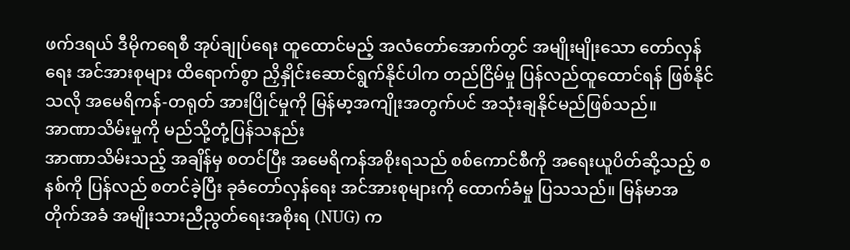ဖက်ဒရယ် ဒီမိုကရေစီ အုပ်ချုပ်ရေး ထူထောင်မည့် အလံတော်အောက်တွင် အမျိုးမျိုးသော တော်လှန်ရေး အင်အားစုများ ထိရောက်စွာ ညှိနှိုင်းဆောင်ရွက်နိုင်ပါက တည်ငြိမ်မှု ပြန်လည်ထူထောင်ရန် ဖြစ်နိုင်သလို အမေရိကန်-တရုတ် အားပြိုင်မှုကို မြန်မာ့အကျိုးအတွက်ပင် အသုံးချနိုင်မည်ဖြစ်သည်။
အာဏာသိမ်းမှုကို မည်သို့တုံ့ပြန်သနည်း
အာဏာသိမ်းသည့် အချိန်မှ စတင်ပြီး အမေရိကန်အစိုးရသည် စစ်ကောင်စီကို အရေးယူပိတ်ဆို့သည့် စနစ်ကို ပြန်လည် စတင်ခဲ့ပြီး ခုခံတော်လှန်ရေး အင်အားစုများကို ထောက်ခံမှု ပြသသည်။ မြန်မာအတိုက်အခံ အမျိုးသားညီညွတ်ရေးအစိုးရ (NUG) က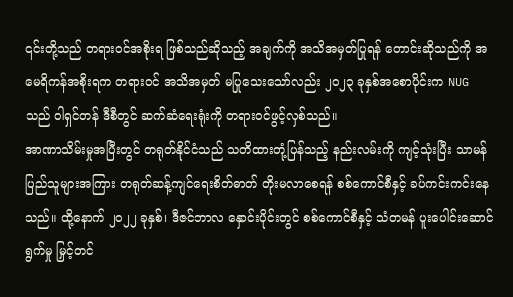၎င်းတို့သည် တရားဝင်အစိုးရ ဖြစ်သည်ဆိုသည့် အချက်ကို အသိအမှတ်ပြုရန် တောင်းဆိုသည်ကို အမေရိကန်အစိုးရက တရားဝင် အသိအမှတ် မပြုသေးသော်လည်း ၂၀၂၃ ခုနှစ်အစောပိုင်းက NUG သည် ဝါရှင်တန် ဒီစီတွင် ဆက်ဆံရေးရုံးကို တရားဝင်ဖွင့်လှစ်သည်။
အာဏာသိမ်းမှုအပြီးတွင် တရုတ်နိုင်ငံသည် သတိထားတုံ့ပြန်သည့် နည်းလမ်းကို ကျင့်သုံးပြီး သာမန်ပြည်သူများအကြား တရုတ်ဆန့်ကျင်ရေးစိတ်ဓာတ် တိုးမလာစေရန် စစ်ကောင်စီနှင့် ခပ်ကင်းကင်းနေသည်။ ထို့နောက် ၂၀၂၂ ခုနှစ်၊ ဒီဇင်ဘာလ နှောင်းပိုင်းတွင် စစ်ကောင်စီနှင့် သံတမန် ပူးပေါင်းဆောင်ရွက်မှု မြှင့်တင်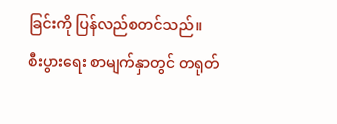ခြင်းကို ပြန်လည်စတင်သည်။
စီးပွားရေး စာမျက်နှာတွင် တရုတ်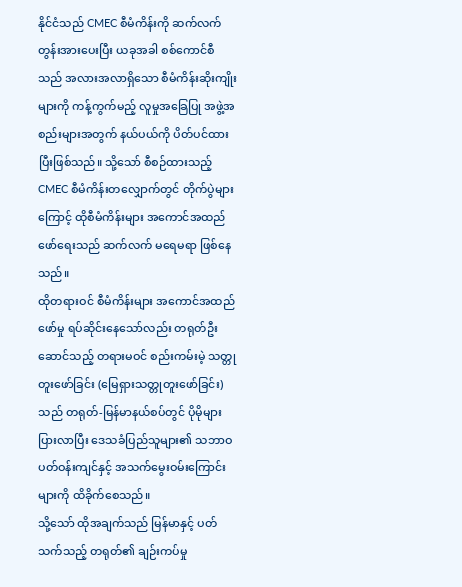နိုင်ငံသည် CMEC စီမံကိန်းကို ဆက်လက်တွန်းအားပေးပြီး ယခုအခါ စစ်ကောင်စီသည် အလားအလာရှိသော စီမံကိန်းဆိုးကျိုးများကို ကန့်ကွက်မည့် လူမှုအခြေပြု အဖွဲ့အစည်းများအတွက် နယ်ပယ်ကို ပိတ်ပင်ထားပြီးဖြစ်သည်။ သို့သော် စီစဉ်ထားသည့် CMEC စီမံကိန်းတလျှောက်တွင် တိုက်ပွဲများကြောင့် ထိုစီမံကိန်းများ အကောင်အထည်ဖော်ရေးသည် ဆက်လက် မရေမရာ ဖြစ်နေသည်။
ထိုတရားဝင် စီမံကိန်းများ အကောင်အထည်ဖော်မှု ရပ်ဆိုင်းနေသော်လည်း တရုတ်ဦးဆောင်သည့် တရားမဝင် စည်းကမ်းမဲ့ သတ္တုတူးဖော်ခြင်း (မြေရှားသတ္တုတူးဖော်ခြင်း) သည် တရုတ်-မြန်မာနယ်စပ်တွင် ပိုမိုများပြားလာပြီး ဒေသခံပြည်သူများ၏ သဘာဝပတ်ဝန်းကျင်နှင့် အသက်မွေးဝမ်းကြောင်းများကို ထိခိုက်စေသည်။
သို့သော် ထိုအချက်သည် မြန်မာနှင့် ပတ်သက်သည့် တရုတ်၏ ချဉ်းကပ်မှု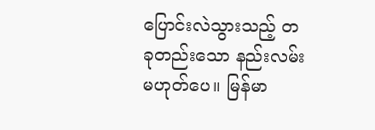ပြောင်းလဲသွားသည့် တခုတည်းသော နည်းလမ်း မဟုတ်ပေ။ မြန်မာ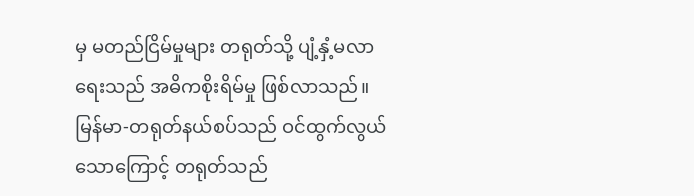မှ မတည်ငြိမ်မှုများ တရုတ်သို့ ပျံ့နှံ့မလာရေးသည် အဓိကစိုးရိမ်မှု ဖြစ်လာသည်။ မြန်မာ-တရုတ်နယ်စပ်သည် ဝင်ထွက်လွယ်သောကြောင့် တရုတ်သည်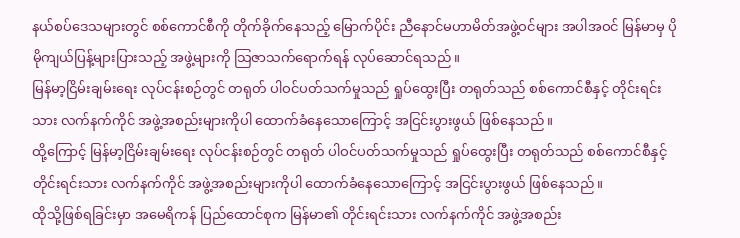နယ်စပ်ဒေသများတွင် စစ်ကောင်စီကို တိုက်ခိုက်နေသည့် မြောက်ပိုင်း ညီနောင်မဟာမိတ်အဖွဲ့ဝင်များ အပါအဝင် မြန်မာမှ ပိုမိုကျယ်ပြန့်များပြားသည့် အဖွဲ့များကို သြဇာသက်ရောက်ရန် လုပ်ဆောင်ရသည်။
မြန်မာ့ငြိမ်းချမ်းရေး လုပ်ငန်းစဉ်တွင် တရုတ် ပါဝင်ပတ်သက်မှုသည် ရှုပ်ထွေးပြီး တရုတ်သည် စစ်ကောင်စီနှင့် တိုင်းရင်းသား လက်နက်ကိုင် အဖွဲ့အစည်းများကိုပါ ထောက်ခံနေသောကြောင့် အငြင်းပွားဖွယ် ဖြစ်နေသည်။
ထို့ကြောင့် မြန်မာ့ငြိမ်းချမ်းရေး လုပ်ငန်းစဉ်တွင် တရုတ် ပါဝင်ပတ်သက်မှုသည် ရှုပ်ထွေးပြီး တရုတ်သည် စစ်ကောင်စီနှင့် တိုင်းရင်းသား လက်နက်ကိုင် အဖွဲ့အစည်းများကိုပါ ထောက်ခံနေသောကြောင့် အငြင်းပွားဖွယ် ဖြစ်နေသည်။
ထိုသို့ဖြစ်ရခြင်းမှာ အမေရိကန် ပြည်ထောင်စုက မြန်မာ၏ တိုင်းရင်းသား လက်နက်ကိုင် အဖွဲ့အစည်း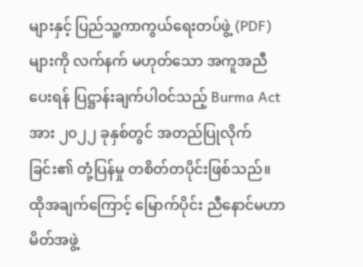များနှင့် ပြည်သူ့ကာကွယ်ရေးတပ်ဖွဲ့ (PDF) များကို လက်နက် မဟုတ်သော အကူအညီပေးရန် ပြဋ္ဌာန်းချက်ပါဝင်သည့် Burma Act အား ၂၀၂၂ ခုနှစ်တွင် အတည်ပြုလိုက်ခြင်း၏ တုံ့ပြန်မှု တစိတ်တပိုင်းဖြစ်သည်။ ထိုအချက်ကြောင့် မြောက်ပိုင်း ညီနောင်မဟာမိတ်အဖွဲ့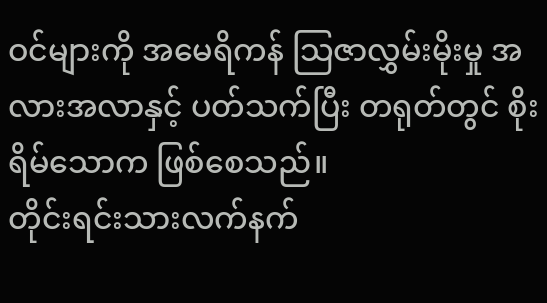ဝင်များကို အမေရိကန် သြဇာလွှမ်းမိုးမှု အလားအလာနှင့် ပတ်သက်ပြီး တရုတ်တွင် စိုးရိမ်သောက ဖြစ်စေသည်။
တိုင်းရင်းသားလက်နက်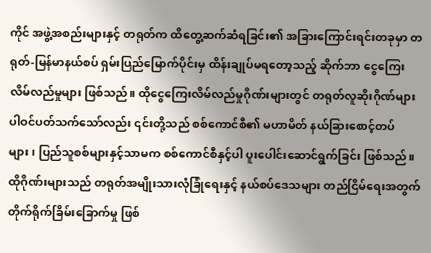ကိုင် အဖွဲ့အစည်းများနှင့် တရုတ်က ထိတွေ့ဆက်ဆံရခြင်း၏ အခြားကြောင်းရင်းတခုမှာ တရုတ်-မြန်မာနယ်စပ် ရှမ်းပြည်မြောက်ပိုင်းမှ ထိန်းချုပ်မရတော့သည့် ဆိုက်ဘာ ငွေကြေးလိမ်လည်မှုများ ဖြစ်သည်။ ထိုငွေကြေးလိမ်လည်မှုဂိုဏ်းများတွင် တရုတ်လူဆိုးဂိုဏ်များ ပါဝင်ပတ်သက်သော်လည်း ၎င်းတို့သည် စစ်ကောင်စီ၏ မဟာမိတ် နယ်ခြားစောင့်တပ်များ၊ ပြည်သူစစ်များနှင့်သာမက စစ်ကောင်စီနှင့်ပါ ပူးပေါင်းဆောင်ရွက်ခြင်း ဖြစ်သည်။
ထိုဂိုဏ်းများသည် တရုတ်အမျိုးသားလုံခြုံရေးနှင့် နယ်စပ်ဒေသများ တည်ငြိမ်ရေးအတွက် တိုက်ရိုက်ခြိမ်းခြောက်မှု ဖြစ်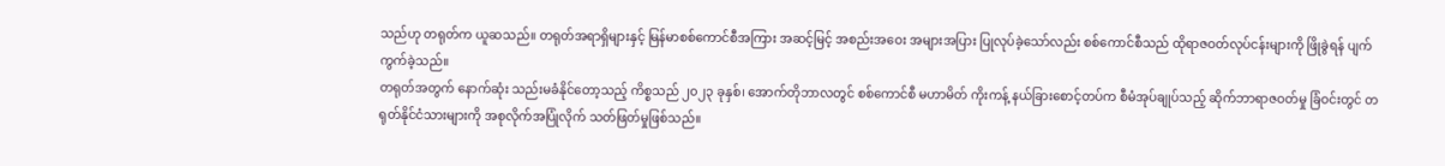သည်ဟု တရုတ်က ယူဆသည်။ တရုတ်အရာရှိများနှင့် မြန်မာစစ်ကောင်စီအကြား အဆင့်မြင့် အစည်းအဝေး အများအပြား ပြုလုပ်ခဲ့သော်လည်း စစ်ကောင်စီသည် ထိုရာဇဝတ်လုပ်ငန်းများကို ဖြိုခွဲရန် ပျက်ကွက်ခဲ့သည်။
တရုတ်အတွက် နောက်ဆုံး သည်းမခံနိုင်တော့သည့် ကိစ္စသည် ၂၀၂၃ ခုနှစ်၊ အောက်တိုဘာလတွင် စစ်ကောင်စီ မဟာမိတ် ကိုးကန့် နယ်ခြားစောင့်တပ်က စီမံအုပ်ချုပ်သည့် ဆိုက်ဘာရာဇဝတ်မှု ခြံဝင်းတွင် တရုတ်နိုင်ငံသားများကို အစုလိုက်အပြုံလိုက် သတ်ဖြတ်မှုဖြစ်သည်။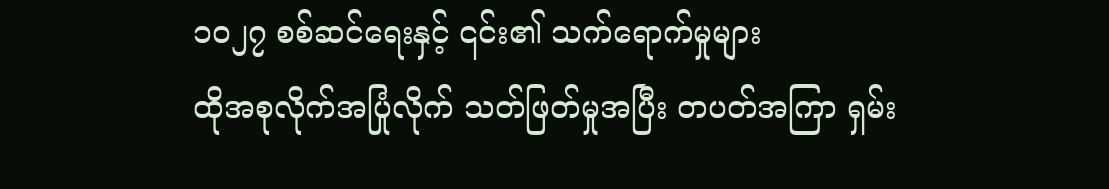၁၀၂၇ စစ်ဆင်ရေးနှင့် ၎င်း၏ သက်ရောက်မှုများ
ထိုအစုလိုက်အပြုံလိုက် သတ်ဖြတ်မှုအပြီး တပတ်အကြာ ရှမ်း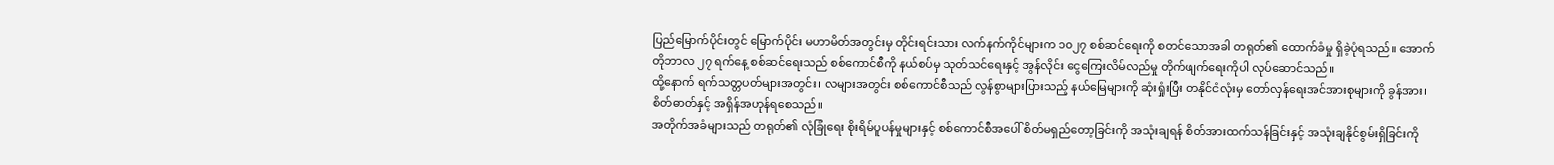ပြည်မြောက်ပိုင်းတွင် မြောက်ပိုင်း မဟာမိတ်အတွင်းမှ တိုင်းရင်းသား လက်နက်ကိုင်များက ၁၀၂၇ စစ်ဆင်ရေးကို စတင်သောအခါ တရုတ်၏ ထောက်ခံမှု ရှိခဲ့ပုံရသည်။ အောက်တိုဘာလ ၂၇ ရက်နေ့ စစ်ဆင်ရေးသည် စစ်ကောင်စီကို နယ်စပ်မှ သုတ်သင်ရေးနှင့် အွန်လိုင်း ငွေကြေးလိမ်လည်မှု တိုက်ဖျက်ရေးကိုပါ လုပ်ဆောင်သည်။
ထို့နောက် ရက်သတ္တပတ်များအတွင်း၊ လများအတွင်း စစ်ကောင်စီသည် လွန်စွာများပြားသည့် နယ်မြေများကို ဆုံးရှုံးပြီး တနိုင်ငံလုံးမှ တော်လှန်ရေးအင်အားစုများကို ခွန်အား၊ စိတ်ဓာတ်နှင့် အရှိန်အဟုန်ရစေသည်။
အတိုက်အခံများသည် တရုတ်၏ လုံခြုံရေး စိုးရိမ်ပူပန်မှုများနှင့် စစ်ကောင်စီအပေါ် စိတ်မရှည်တော့ခြင်းကို အသုံးချရန် စိတ်အားထက်သန်ခြင်းနှင့် အသုံးချနိုင်စွမ်းရှိခြင်းကို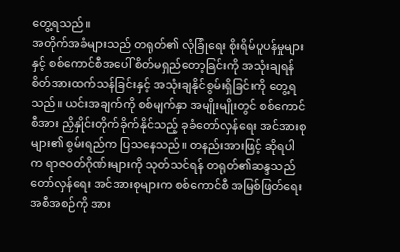တွေ့ရသည်။
အတိုက်အခံများသည် တရုတ်၏ လုံခြုံရေး စိုးရိမ်ပူပန်မှုများနှင့် စစ်ကောင်စီအပေါ် စိတ်မရှည်တော့ခြင်းကို အသုံးချရန် စိတ်အားထက်သန်ခြင်းနှင့် အသုံးချနိုင်စွမ်းရှိခြင်းကို တွေ့ရသည်။ ယင်းအချက်ကို စစ်မျက်နှာ အမျိုးမျိုးတွင် စစ်ကောင်စီအား ညှိနှိုင်းတိုက်ခိုက်နိုင်သည့် ခုခံတော်လှန်ရေး အင်အားစုများ၏ စွမ်းရည်က ပြသနေသည်။ တနည်းအားဖြင့် ဆိုရပါက ရာဇဝတ်ဂိုဏ်းများကို သုတ်သင်ရန် တရုတ်၏ဆန္ဒသည် တော်လှန်ရေး အင်အားစုများက စစ်ကောင်စီ အမြစ်ဖြတ်ရေး အစီအစဉ်ကို အား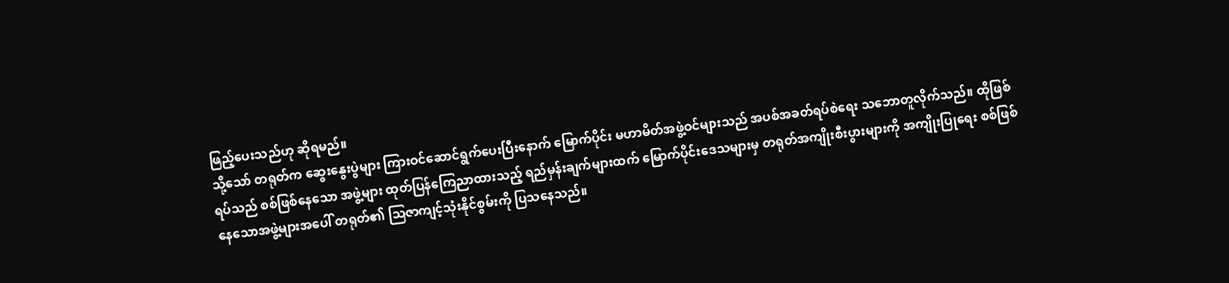ဖြည့်ပေးသည်ဟု ဆိုရမည်။
သို့သော် တရုတ်က ဆွေးနွေးပွဲများ ကြားဝင်ဆောင်ရွက်ပေးပြီးနောက် မြောက်ပိုင်း မဟာမိတ်အဖွဲ့ဝင်များသည် အပစ်အခတ်ရပ်စဲရေး သဘောတူလိုက်သည်။ ထိုဖြစ်ရပ်သည် စစ်ဖြစ်နေသော အဖွဲ့များ ထုတ်ပြန်ကြေညာထားသည့် ရည်မှန်းချက်များထက် မြောက်ပိုင်းဒေသများမှ တရုတ်အကျိုးစီးပွားများကို အကျိုးပြုရေး စစ်ဖြစ်နေသောအဖွဲ့များအပေါ် တရုတ်၏ သြဇာကျင့်သုံးနိုင်စွမ်းကို ပြသနေသည်။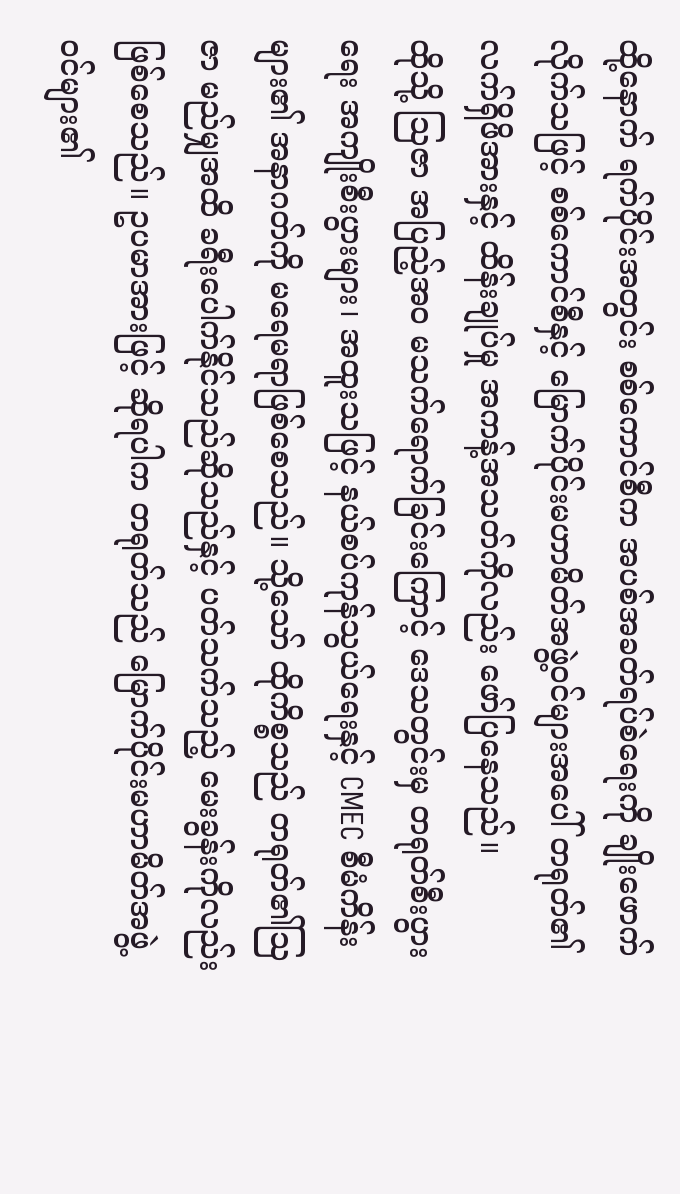ထို့နောက် ရက်ပိုင်းအတွင်း စစ်ကောင်စီက အပစ်အခတ်ရပ်စဲရေးကို ချိုးဖောက်လိုက်သဖြင့် စစ်ကောင်စီနှင့် မြောက်ပိုင်းမဟာမိတ်အဖွဲ့ဝင်များအပေါ် တရုတ်၏ လက်ရှိဖိအားနှင့် ထိန်းချုပ်မှု အကန့်အသတ်ကိုလည်း ဖော်ပြနေသည်။
ထိုသို့ သြဇာ အပြည့်အဝ မသက်ရောက်ခြင်းကြောင့် ဒေသတွင်းမှ တရုတ်စီးပွားရေး အကျိုးစီးပွားများ၊ အထူးသဖြင့် နယ်စပ်ကုန်သွယ်ရေးနှင့် CMEC စီမံကိန်းများ၏ အနာဂတ်ကို မရေမရာဖြစ်စေသည်။ သို့သော် ထိုကိစ္စသည် တရုတ်၏သြဇာ မည်မျှအထိ ခရီးပေါက်နိုင်သည်ဆိုသည်နှင့် ပတ်သက်သည့် မေးခွန်းကိုလည်း ဖြစ်စေသည်။ ဥပမာအားဖြင့် ဆိုရပါက တရုတ်သည် မြောက်ပိုင်းမဟာမိတ်အဖွဲ့ဝင်များ၏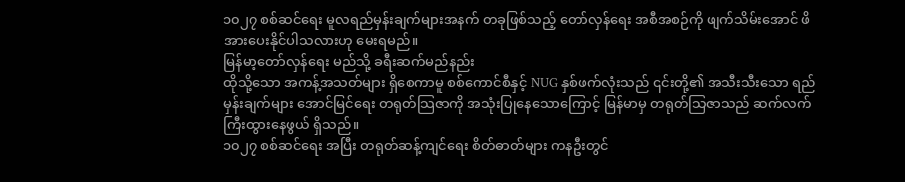၁၀၂၇ စစ်ဆင်ရေး မူလရည်မှန်းချက်များအနက် တခုဖြစ်သည့် တော်လှန်ရေး အစီအစဉ်ကို ဖျက်သိမ်းအောင် ဖိအားပေးနိုင်ပါသလားဟု မေးရမည်။
မြန်မာ့တော်လှန်ရေး မည်သို့ ခရီးဆက်မည်နည်း
ထိုသို့သော အကန့်အသတ်များ ရှိစေကာမူ စစ်ကောင်စီနှင့် NUG နှစ်ဖက်လုံးသည် ၎င်းတို့၏ အသီးသီးသော ရည်မှန်းချက်များ အောင်မြင်ရေး တရုတ်သြဇာကို အသုံးပြုနေသောကြောင့် မြန်မာမှ တရုတ်သြဇာသည် ဆက်လက် ကြီးထွားနေဖွယ် ရှိသည်။
၁၀၂၇ စစ်ဆင်ရေး အပြီး တရုတ်ဆန့်ကျင်ရေး စိတ်ဓာတ်များ ကနဦးတွင်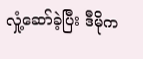လှုံ့ဆော်ခဲ့ပြီး ဒီမိုက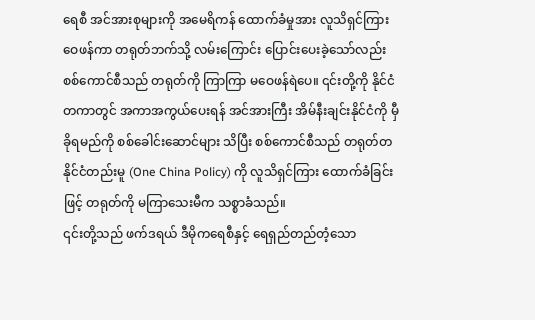ရေစီ အင်အားစုများကို အမေရိကန် ထောက်ခံမှုအား လူသိရှင်ကြားဝေဖန်ကာ တရုတ်ဘက်သို့ လမ်းကြောင်း ပြောင်းပေးခဲ့သော်လည်း စစ်ကောင်စီသည် တရုတ်ကို ကြာကြာ မဝေဖန်ရဲပေ။ ၎င်းတို့ကို နိုင်ငံတကာတွင် အကာအကွယ်ပေးရန် အင်အားကြီး အိမ်နီးချင်းနိုင်ငံကို မှီခိုရမည်ကို စစ်ခေါင်းဆောင်များ သိပြီး စစ်ကောင်စီသည် တရုတ်တနိုင်ငံတည်းမူ (One China Policy) ကို လူသိရှင်ကြား ထောက်ခံခြင်းဖြင့် တရုတ်ကို မကြာသေးမီက သစ္စာခံသည်။
၎င်းတို့သည် ဖက်ဒရယ် ဒီမိုကရေစီနှင့် ရေရှည်တည်တံ့သော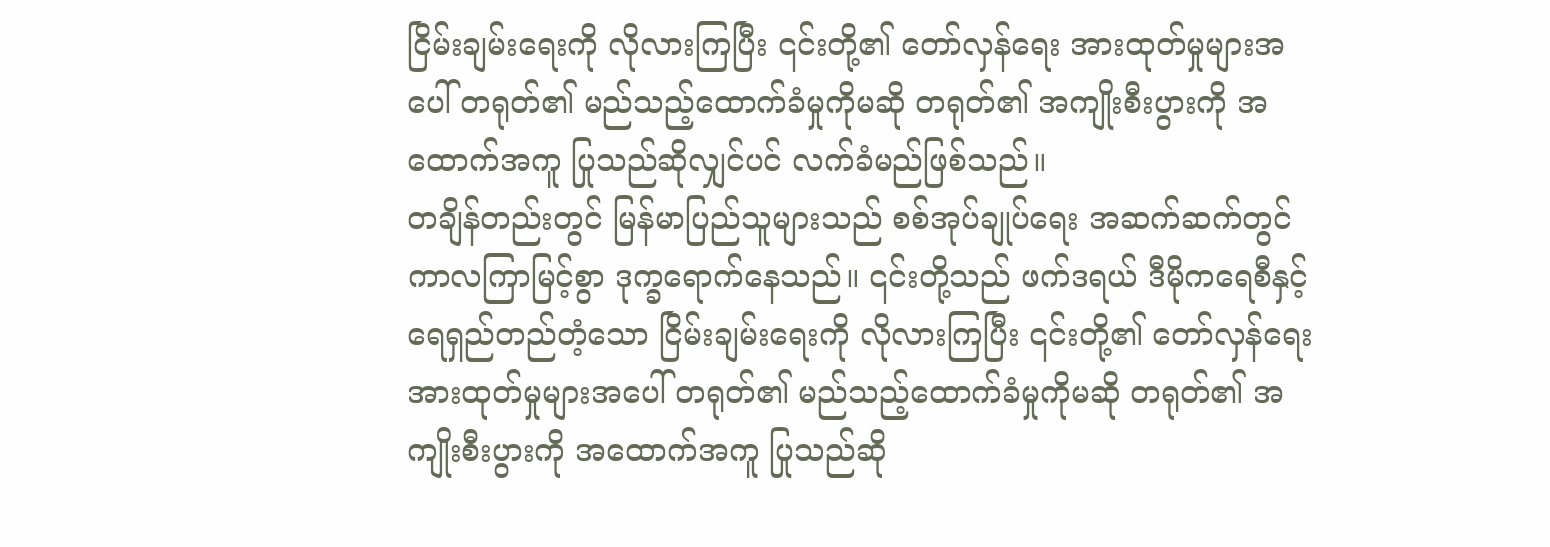ငြိမ်းချမ်းရေးကို လိုလားကြပြီး ၎င်းတို့၏ တော်လှန်ရေး အားထုတ်မှုများအပေါ် တရုတ်၏ မည်သည့်ထောက်ခံမှုကိုမဆို တရုတ်၏ အကျိုးစီးပွားကို အထောက်အကူ ပြုသည်ဆိုလျှင်ပင် လက်ခံမည်ဖြစ်သည်။
တချိန်တည်းတွင် မြန်မာပြည်သူများသည် စစ်အုပ်ချုပ်ရေး အဆက်ဆက်တွင် ကာလကြာမြင့်စွာ ဒုက္ခရောက်နေသည်။ ၎င်းတို့သည် ဖက်ဒရယ် ဒီမိုကရေစီနှင့် ရေရှည်တည်တံ့သော ငြိမ်းချမ်းရေးကို လိုလားကြပြီး ၎င်းတို့၏ တော်လှန်ရေး အားထုတ်မှုများအပေါ် တရုတ်၏ မည်သည့်ထောက်ခံမှုကိုမဆို တရုတ်၏ အကျိုးစီးပွားကို အထောက်အကူ ပြုသည်ဆို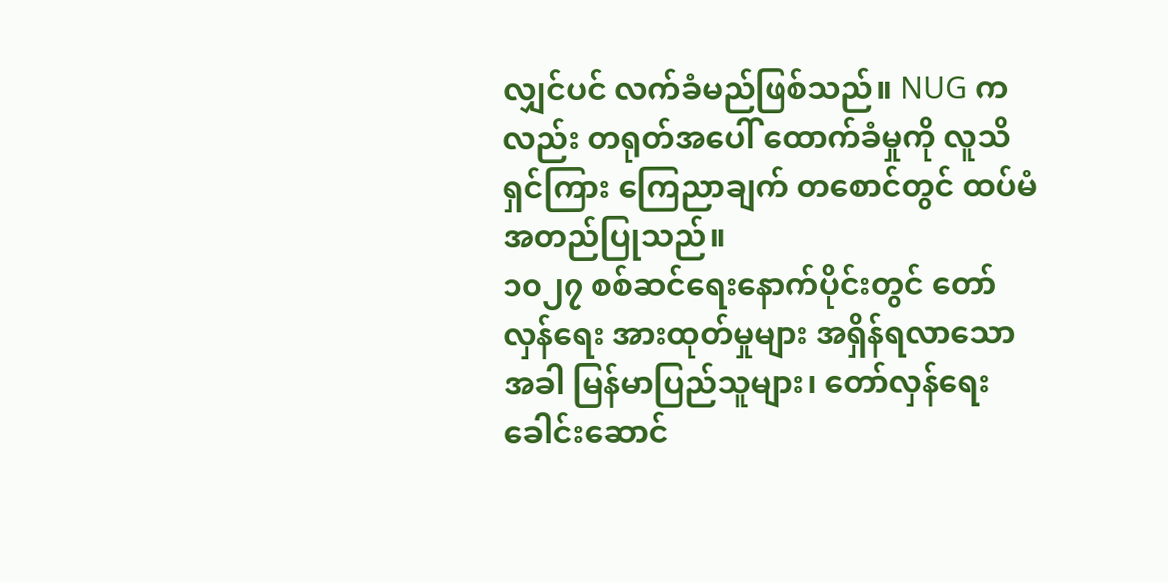လျှင်ပင် လက်ခံမည်ဖြစ်သည်။ NUG ကလည်း တရုတ်အပေါ် ထောက်ခံမှုကို လူသိရှင်ကြား ကြေညာချက် တစောင်တွင် ထပ်မံ အတည်ပြုသည်။
၁၀၂၇ စစ်ဆင်ရေးနောက်ပိုင်းတွင် တော်လှန်ရေး အားထုတ်မှုများ အရှိန်ရလာသောအခါ မြန်မာပြည်သူများ၊ တော်လှန်ရေး ခေါင်းဆောင်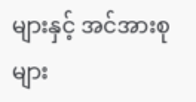များနှင့် အင်အားစုများ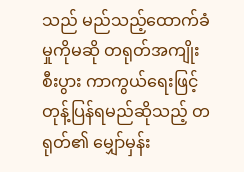သည် မည်သည့်ထောက်ခံမှုကိုမဆို တရုတ်အကျိုးစီးပွား ကာကွယ်ရေးဖြင့် တုန့်ပြန်ရမည်ဆိုသည့် တရုတ်၏ မျှော်မှန်း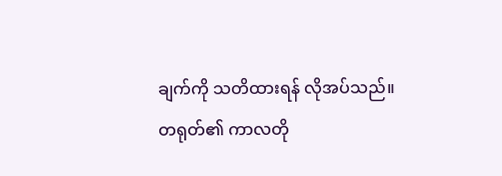ချက်ကို သတိထားရန် လိုအပ်သည်။
တရုတ်၏ ကာလတို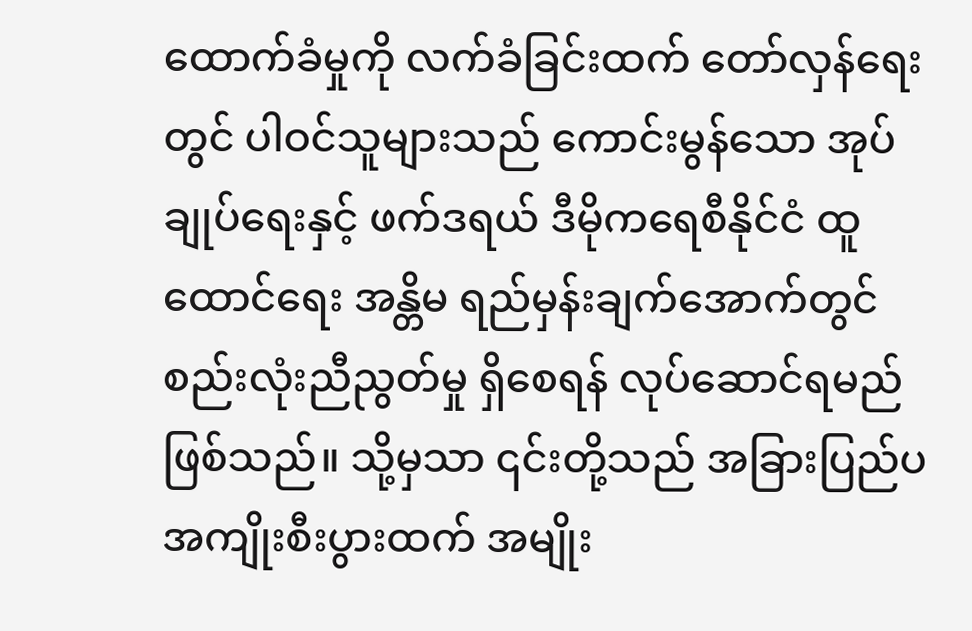ထောက်ခံမှုကို လက်ခံခြင်းထက် တော်လှန်ရေးတွင် ပါဝင်သူများသည် ကောင်းမွန်သော အုပ်ချုပ်ရေးနှင့် ဖက်ဒရယ် ဒီမိုကရေစီနိုင်ငံ ထူထောင်ရေး အန္တိမ ရည်မှန်းချက်အောက်တွင် စည်းလုံးညီညွတ်မှု ရှိစေရန် လုပ်ဆောင်ရမည်ဖြစ်သည်။ သို့မှသာ ၎င်းတို့သည် အခြားပြည်ပ အကျိုးစီးပွားထက် အမျိုး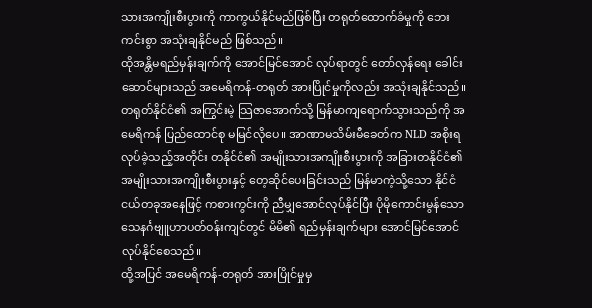သားအကျိုးစီးပွားကို ကာကွယ်နိုင်မည်ဖြစ်ပြီး တရုတ်ထောက်ခံမှုကို ဘေးကင်းစွာ အသုံးချနိုင်မည် ဖြစ်သည်။
ထိုအန္တိမရည်မှန်းချက်ကို အောင်မြင်အောင် လုပ်ရာတွင် တော်လှန်ရေး ခေါင်းဆောင်များသည် အမေရိကန်-တရုတ် အားပြိုင်မှုကိုလည်း အသုံးချနိုင်သည်။ တရုတ်နိုင်ငံ၏ အကြွင်းမဲ့ သြဇာအောက်သို့ မြန်မာကျရောက်သွားသည်ကို အမေရိကန် ပြည်ထောင်စု မမြင်လိုပေ။ အာဏာမသိမ်းမီခေတ်က NLD အစိုးရ လုပ်ခဲ့သည့်အတိုင်း တနိုင်ငံ၏ အမျိုးသားအကျိုးစီးပွားကို အခြားတနိုင်ငံ၏ အမျိုးသားအကျိုးစီးပွားနှင့် တေ့ဆိုင်ပေးခြင်းသည် မြန်မာကဲ့သို့သော နိုင်ငံငယ်တခုအနေဖြင့် ကစားကွင်းကို ညီမျှအောင်လုပ်နိုင်ပြီး ပိုမိုကောင်းမွန်သော သေနင်္ဂဗျူဟာပတ်ဝန်းကျင်တွင် မိမိ၏ ရည်မှန်းချက်များ အောင်မြင်အောင် လုပ်နိုင်စေသည်။
ထို့အပြင် အမေရိကန်-တရုတ် အားပြိုင်မှုမှ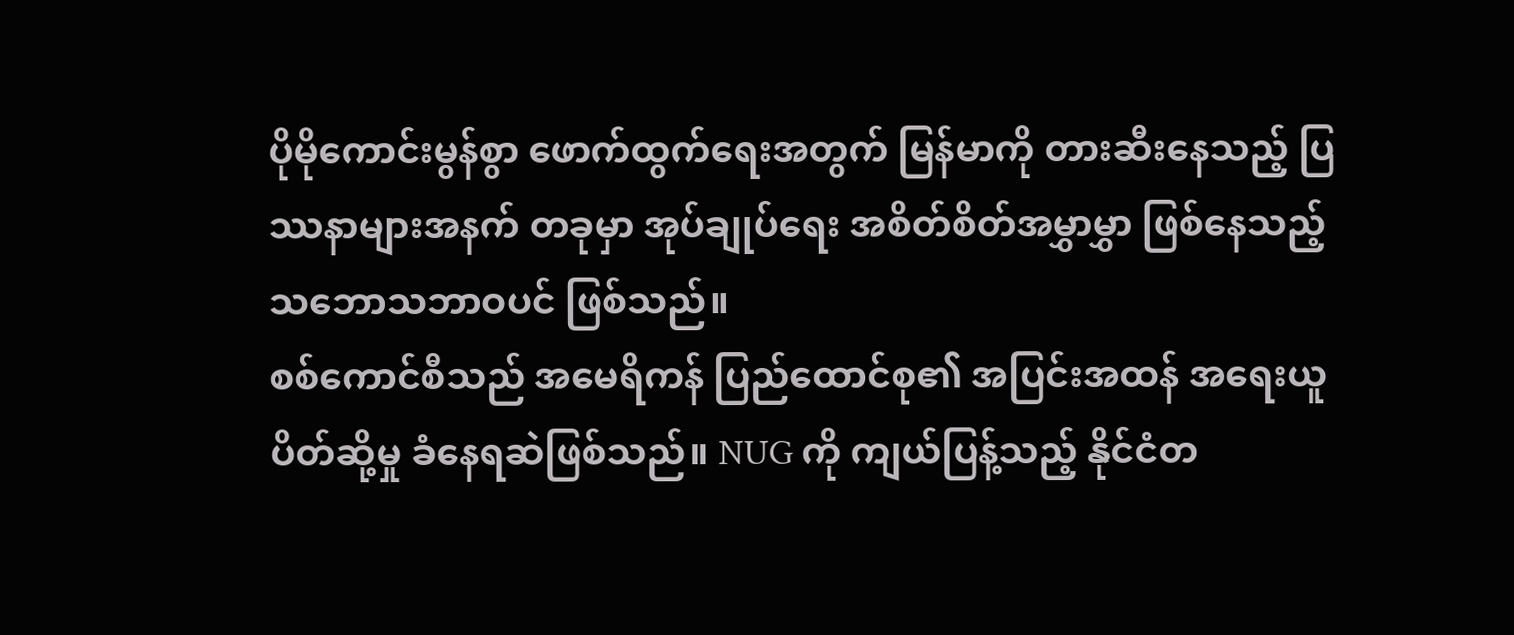ပိုမိုကောင်းမွန်စွာ ဖောက်ထွက်ရေးအတွက် မြန်မာကို တားဆီးနေသည့် ပြဿနာများအနက် တခုမှာ အုပ်ချုပ်ရေး အစိတ်စိတ်အမွှာမွှာ ဖြစ်နေသည့် သဘောသဘာဝပင် ဖြစ်သည်။
စစ်ကောင်စီသည် အမေရိကန် ပြည်ထောင်စု၏ အပြင်းအထန် အရေးယူပိတ်ဆို့မှု ခံနေရဆဲဖြစ်သည်။ NUG ကို ကျယ်ပြန့်သည့် နိုင်ငံတ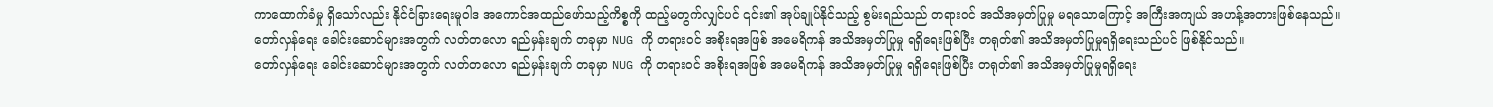ကာထောက်ခံမှု ရှိသော်လည်း နိုင်ငံခြားရေးမူဝါဒ အကောင်အထည်ဖော်သည့်ကိစ္စကို ထည့်မတွက်လျှင်ပင် ၎င်း၏ အုပ်ချုပ်နိုင်သည့် စွမ်းရည်သည် တရားဝင် အသိအမှတ်ပြုမှု မရသောကြောင့် အကြီးအကျယ် အဟန့်အတားဖြစ်နေသည်။
တော်လှန်ရေး ခေါင်းဆောင်များအတွက် လတ်တလော ရည်မှန်းချက် တခုမှာ NUG ကို တရားဝင် အစိုးရအဖြစ် အမေရိကန် အသိအမှတ်ပြုမှု ရရှိရေးဖြစ်ပြီး တရုတ်၏ အသိအမှတ်ပြုမှုရရှိရေးသည်ပင် ဖြစ်နိုင်သည်။
တော်လှန်ရေး ခေါင်းဆောင်များအတွက် လတ်တလော ရည်မှန်းချက် တခုမှာ NUG ကို တရားဝင် အစိုးရအဖြစ် အမေရိကန် အသိအမှတ်ပြုမှု ရရှိရေးဖြစ်ပြီး တရုတ်၏ အသိအမှတ်ပြုမှုရရှိရေး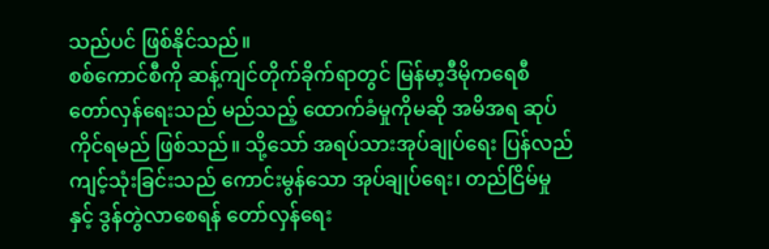သည်ပင် ဖြစ်နိုင်သည်။
စစ်ကောင်စီကို ဆန့်ကျင်တိုက်ခိုက်ရာတွင် မြန်မာ့ဒီမိုကရေစီ တော်လှန်ရေးသည် မည်သည့် ထောက်ခံမှုကိုမဆို အမိအရ ဆုပ်ကိုင်ရမည် ဖြစ်သည်။ သို့သော် အရပ်သားအုပ်ချုပ်ရေး ပြန်လည်ကျင့်သုံးခြင်းသည် ကောင်းမွန်သော အုပ်ချုပ်ရေး၊ တည်ငြိမ်မှုနှင့် ဒွန်တွဲလာစေရန် တော်လှန်ရေး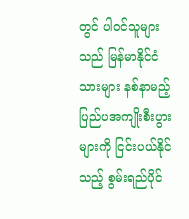တွင် ပါဝင်သူများသည် မြန်မာနိုင်ငံသားများ နစ်နာမည့် ပြည်ပအကျိုးစီးပွားများကို ငြင်းပယ်နိုင်သည့် စွမ်းရည်ပိုင်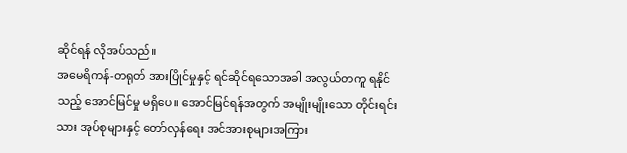ဆိုင်ရန် လိုအပ်သည်။
အမေရိကန်-တရုတ် အားပြိုင်မှုနှင့် ရင်ဆိုင်ရသောအခါ အလွယ်တကူ ရနိုင်သည့် အောင်မြင်မှု မရှိပေ။ အောင်မြင်ရန်အတွက် အမျိုးမျိုးသော တိုင်းရင်းသား အုပ်စုများနှင့် တော်လှန်ရေး အင်အားစုများအကြား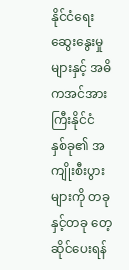နိုင်ငံရေး ဆွေးနွေးမှုများနှင့် အဓိကအင်အားကြီးနိုင်ငံ နှစ်ခု၏ အကျိုးစီးပွားများကို တခုနှင့်တခု တေ့ဆိုင်ပေးရန်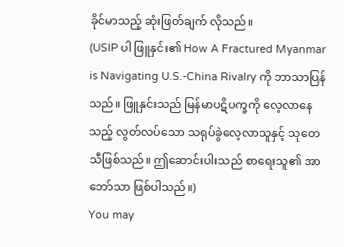ခိုင်မာသည့် ဆုံးဖြတ်ချက် လိုသည်။
(USIP ပါ ဖြူနှင်း၏ How A Fractured Myanmar is Navigating U.S.-China Rivalry ကို ဘာသာပြန်သည်။ ဖြူနှင်းသည် မြန်မာပဋိပက္ခကို လေ့လာနေသည့် လွတ်လပ်သော သရုပ်ခွဲလေ့လာသူနှင့် သုတေသီဖြစ်သည်။ ဤဆောင်းပါးသည် စာရေးသူ၏ အာဘော်သာ ဖြစ်ပါသည်။)
You may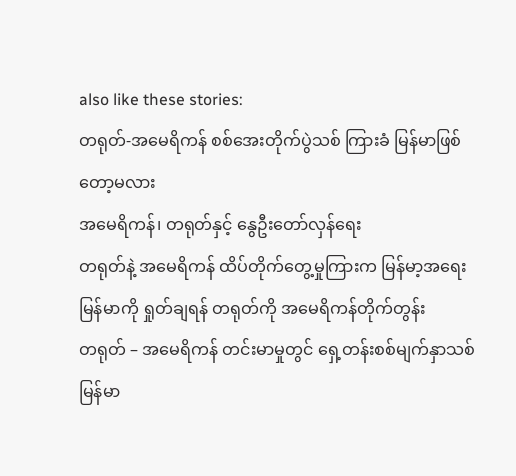also like these stories:
တရုတ်-အမေရိကန် စစ်အေးတိုက်ပွဲသစ် ကြားခံ မြန်မာဖြစ်တော့မလား
အမေရိကန်၊ တရုတ်နှင့် နွေဦးတော်လှန်ရေး
တရုတ်နဲ့ အမေရိကန် ထိပ်တိုက်တွေ့မှုကြားက မြန်မာ့အရေး
မြန်မာကို ရှုတ်ချရန် တရုတ်ကို အမေရိကန်တိုက်တွန်း
တရုတ် – အမေရိကန် တင်းမာမှုတွင် ရှေ့တန်းစစ်မျက်နှာသစ် မြန်မာ